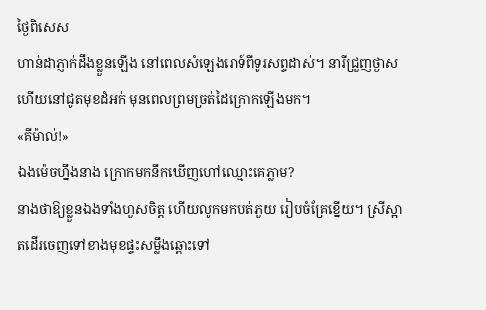ថ្ងៃពិសេស
ហាន់ដាភ្ញាក់ដឹងខ្លួនឡើង នៅពេលសំឡេងរោទ៍ពីទូរសព្ទដាស់។ នារីជ្រួញថ្ងាសហើយនៅជូតមុខដំអក់ មុនពេលព្រមច្រត់ដៃក្រោកឡើងមក។
«គីម៉ាល់!»
ឯងម៉េចហ្នឹងនាង ក្រោកមកនឹកឃើញហៅឈ្មោះគេភ្លាម?
នាងថាឱ្យខ្លួនឯងទាំងហួសចិត្ត ហើយលូកមកបត់ភួយ រៀបចំគ្រែខ្នើយ។ ស្រីស្អាតដើរចេញទៅខាងមុខផ្ទះសម្លឹងឆ្ពោះទៅ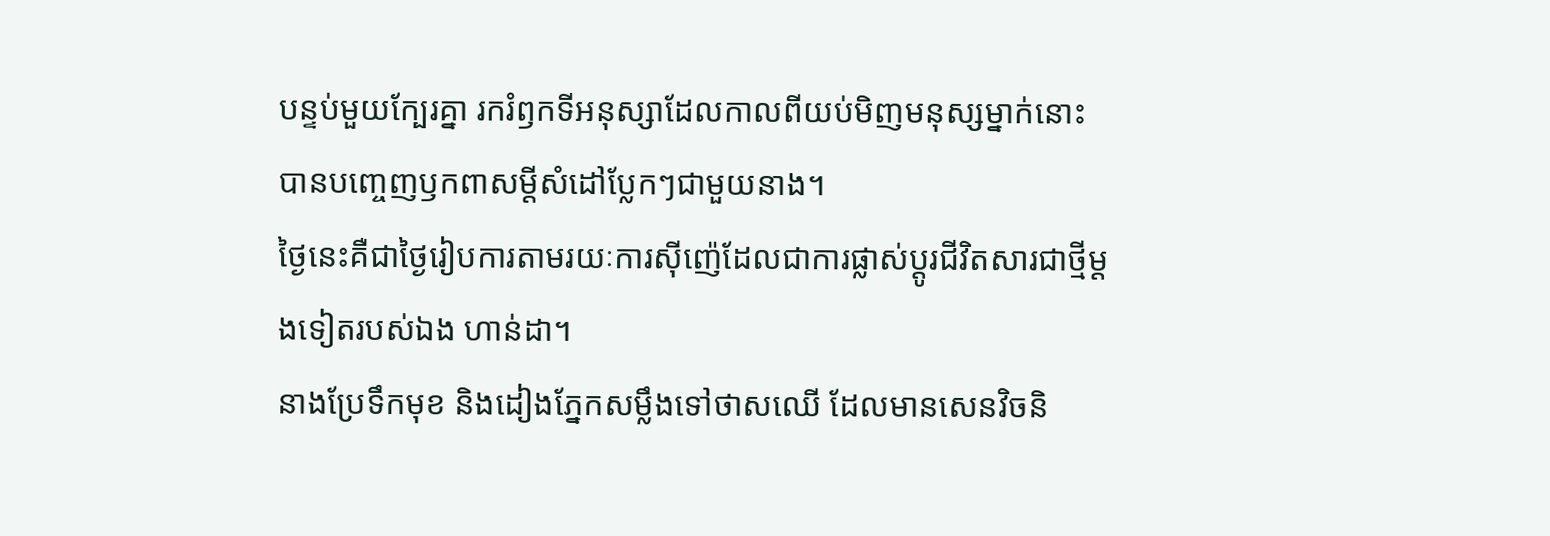បន្ទប់មួយក្បែរគ្នា រករំឭកទីអនុស្សាដែលកាលពីយប់មិញមនុស្សម្នាក់នោះ បានបញ្ចេញឫកពាសម្តីសំដៅប្លែកៗជាមួយនាង។
ថ្ងៃនេះគឺជាថ្ងៃរៀបការតាមរយៈការស៊ីញ៉េដែលជាការផ្លាស់ប្តូរជីវិតសារជាថ្មីម្តងទៀតរបស់ឯង ហាន់ដា។
នាងប្រែទឹកមុខ និងដៀងភ្នែកសម្លឹងទៅថាសឈើ ដែលមានសេនវិចនិ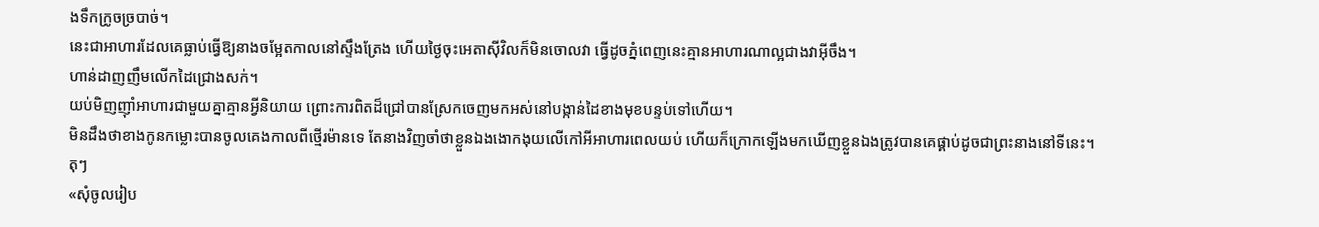ងទឹកក្រូចច្របាច់។
នេះជាអាហារដែលគេធ្លាប់ធ្វើឱ្យនាងចម្អែតកាលនៅស្ទឹងត្រែង ហើយថ្ងៃចុះអេតាស៊ីវិលក៏មិនចោលវា ធ្វើដូចភ្នំពេញនេះគ្មានអាហារណាល្អជាងវាអ៊ីចឹង។
ហាន់ដាញញឹមលើកដៃជ្រោងសក់។
យប់មិញញ៉ាំអាហារជាមួយគ្នាគ្មានអី្វនិយាយ ព្រោះការពិតដ៏ជ្រៅបានស្រែកចេញមកអស់នៅបង្កាន់ដៃខាងមុខបន្ទប់ទៅហើយ។
មិនដឹងថាខាងកូនកម្លោះបានចូលគេងកាលពីថ្មើរម៉ានទេ តែនាងវិញចាំថាខ្លួនឯងងោកងុយលើកៅអីអាហារពេលយប់ ហើយក៏ក្រោកឡើងមកឃើញខ្លួនឯងត្រូវបានគេផ្គាប់ដូចជាព្រះនាងនៅទីនេះ។
តុៗ
«សុំចូលរៀប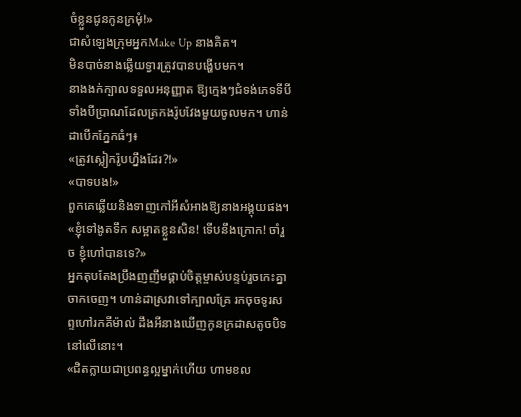ចំខ្លួនជូនកូនក្រមុំ!»
ជាសំឡេងក្រុមអ្នកMake Up នាងគិត។
មិនបាច់នាងឆ្លើយទ្វារត្រូវបានបង្ហើបមក។
នាងងក់ក្បាលទទួលអនុញ្ញាត ឱ្យក្មេងៗជំទង់ភេទទីបី ទាំងបីប្រាណដែលត្រកងរ៉ូបវែងមួយចូលមក។ ហាន់ដាបើកភ្នែកធំៗ៖
«ត្រូវស្លៀករ៉ូបហ្នឹងដែរ?!»
«បាទបង!»
ពួកគេឆ្លើយនិងទាញកៅអីសំអាងឱ្យនាងអង្គុយផង។
«ខ្ញុំទៅងូតទឹក សម្អាតខ្លួនសិន! ទើបនឹងក្រោក! ចាំរួច ខ្ញុំហៅបានទេ?»
អ្នកតុបតែងប្រឹងញញឹមផ្គាប់ចិត្តម្ចាស់បន្ទប់រួចកេះគ្នាចាកចេញ។ ហាន់ដាស្រវាទៅក្បាលគ្រែ រកចុចទូរសព្ទហៅរកគីម៉ាល់ ដឹងអីនាងឃើញកូនក្រដាសតូចបិទនៅលើនោះ។
«ជិតក្លាយជាប្រពន្ធល្អម្នាក់ហើយ ហាមខល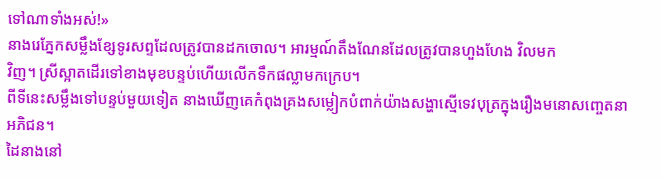ទៅណាទាំងអស់!»
នាងរេភ្នែកសម្លឹងខ្សែទូរសព្ទដែលត្រូវបានដកចោល។ អារម្មណ៍តឹងណែនដែលត្រូវបានហួងហែង វិលមក
វិញ។ ស្រីស្អាតដើរទៅខាងមុខបន្ទប់ហើយលើកទឹកផល្លាមកក្រេប។
ពីទីនេះសម្លឹងទៅបន្ទប់មួយទៀត នាងឃើញគេកំពុងគ្រងសម្លៀកបំពាក់យ៉ាងសង្ហាស្មើទេវបុត្រក្នុងរឿងមនោសញ្ចេតនាអភិជន។
ដៃនាងនៅ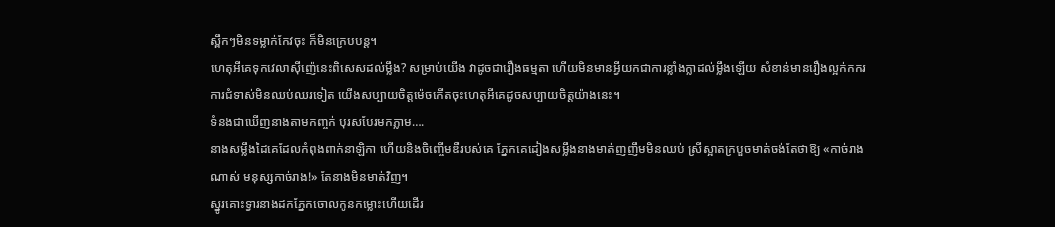ស្ពឹកៗមិនទម្លាក់កែវចុះ ក៏មិនក្រេបបន្ត។
ហេតុអីគេទុកវេលាស៊ីញ៉េនេះពិសេសដល់ម្លឹង? សម្រាប់យើង វាដូចជារឿងធម្មតា ហើយមិនមានអ្វីយកជាការខ្លាំងក្លាដល់ម្លឹងឡើយ សំខាន់មានរឿងល្អក់កករ ការជំទាស់មិនឈប់ឈរទៀត យើងសប្បាយចិត្តម៉េចកើតចុះហេតុអីគេដូចសប្បាយចិត្តយ៉ាងនេះ។
ទំនងជាឃើញនាងតាមកញ្ចក់ បុរសបែរមកភ្លាម….
នាងសម្លឹងដៃគេដែលកំពុងពាក់នាឡិកា ហើយនិងចិញ្ចើមឌឺរបស់គេ ភ្នែកគេដៀងសម្លឹងនាងមាត់ញញឹមមិនឈប់ ស្រីស្អាតក្របួចមាត់ចង់តែថាឱ្យ «កាច់រាងណាស់ មនុស្សកាច់រាង!» តែនាងមិនមាត់វិញ។
ស្នូរគោះទ្វារនាងដកភ្នែកចោលកូនកម្លោះហើយដើរ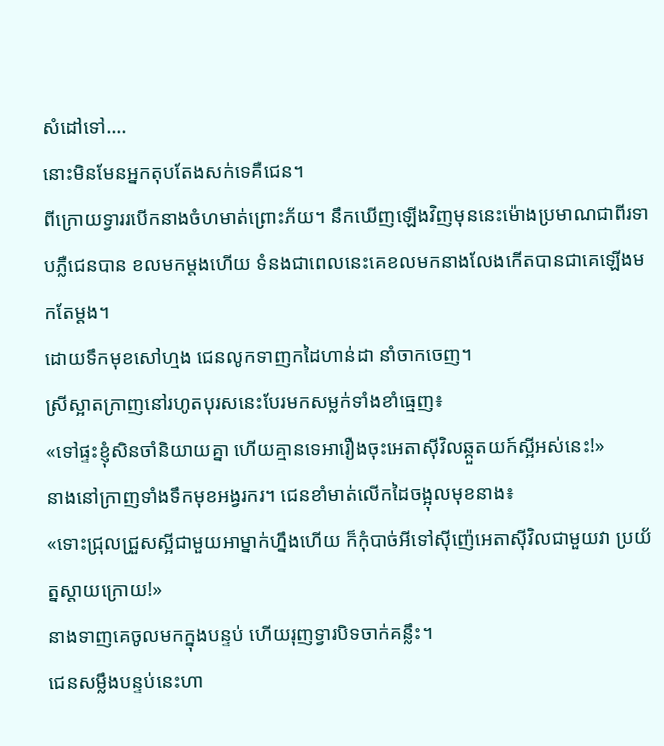សំដៅទៅ….
នោះមិនមែនអ្នកតុបតែងសក់ទេគឺជេន។
ពីក្រោយទ្វាររបើកនាងចំហមាត់ព្រោះភ័យ។ នឹកឃើញឡើងវិញមុននេះម៉ោងប្រមាណជាពីរទាបភ្លឺជេនបាន ខលមកម្តងហើយ ទំនងជាពេលនេះគេខលមកនាងលែងកើតបានជាគេឡើងមកតែម្តង។
ដោយទឹកមុខសៅហ្មង ជេនលូកទាញកដៃហាន់ដា នាំចាកចេញ។
ស្រីស្អាតក្រាញនៅរហូតបុរសនេះបែរមកសម្លក់ទាំងខាំធ្មេញ៖
«ទៅផ្ទះខ្ញុំសិនចាំនិយាយគ្នា ហើយគ្មានទេអារឿងចុះអេតាស៊ីវិលឆ្កួតយក៍ស្អីអស់នេះ!»
នាងនៅក្រាញទាំងទឹកមុខអង្វរករ។ ជេនខាំមាត់លើកដៃចង្អុលមុខនាង៖
«ទោះជ្រុលជ្រួសស្អីជាមួយអាម្នាក់ហ្នឹងហើយ ក៏កុំបាច់អីទៅស៊ីញ៉េអេតាស៊ីវិលជាមួយវា ប្រយ័ត្នស្តាយក្រោយ!»
នាងទាញគេចូលមកក្នុងបន្ទប់ ហើយរុញទ្វារបិទចាក់គន្លឹះ។
ជេនសម្លឹងបន្ទប់នេះហា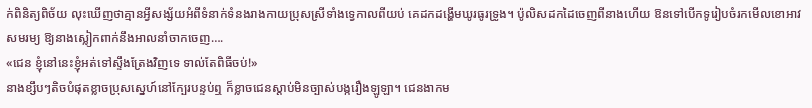ក់ពិនិត្យពិច័យ លុះឃើញថាគ្មានអ្វីសង្ស័យអំពីទំនាក់ទំនងរាងកាយប្រុសស្រីទាំងទ្វេកាលពីយប់ គេដកដង្ហើមឃូរធូរទ្រូង។ ប៉ូលិសដកដៃចេញពីនាងហើយ ឱនទៅបើកទូរៀបចំរកមើលខោអាវសមរម្យ ឱ្យនាងស្លៀកពាក់នឹងអាលនាំចាកចេញ….
«ជេន ខ្ញុំនៅនេះខ្ញុំអត់ទៅស្ទឹងត្រែងវិញទេ ទាល់តែពិធីចប់!»
នាងខ្សឹបៗតិចបំផុតខ្លាចប្រុសស្នេហ៍នៅក្បែរបន្ទប់ឮ ក៏ខ្លាចជេនស្តាប់មិនច្បាស់បង្ករឿងឡូឡា។ ជេនងាកម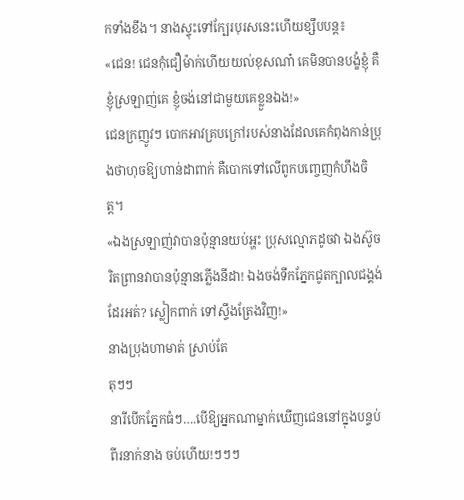កទាំងខឹង។ នាងស្ទុះទៅក្បែរបុរសនេះហើយខ្សឹបបន្ត៖
«ជេន! ជេនកុំជឿម៉ាក់ហើយយល់ខុសណា៎ គេមិនបានបង្ខំខ្ញុំ គឺខ្ញុំស្រឡាញ់គេ ខ្ញុំចង់នៅជាមួយគេខ្លួនឯង!»
ជេនក្រញូវៗ បោកអាវគ្របក្រៅរបស់នាងដែលគេកំពុងកាន់ប្រុងថាហុចឱ្យហាន់ដាពាក់ គឺបោកទៅលើពូកបញ្ចេញកំហឹងចិត្ត។
«ឯងស្រឡាញ់វាបានប៉ុន្មានយប់អ្ហះ ប្រុសល្មោភដូចវា ឯងស៊ូចរិតព្រានវាបានប៉ុន្មានភ្លើងនីដា! ឯងចង់ទឹកភ្នែកជូតក្បាលជង្គង់ដែរអត់? ស្លៀកពាក់ ទៅស្ទឹងត្រែងវិញ!»
នាងប្រុងហាមាត់ ស្រាប់តែ
តុៗៗ
នារីបើកភ្នែកធំៗ….បើឱ្យអ្នកណាម្នាក់ឃើញជេននៅក្នុងបន្ទប់ពីរនាក់នាង ចប់ហើយ!ៗៗៗ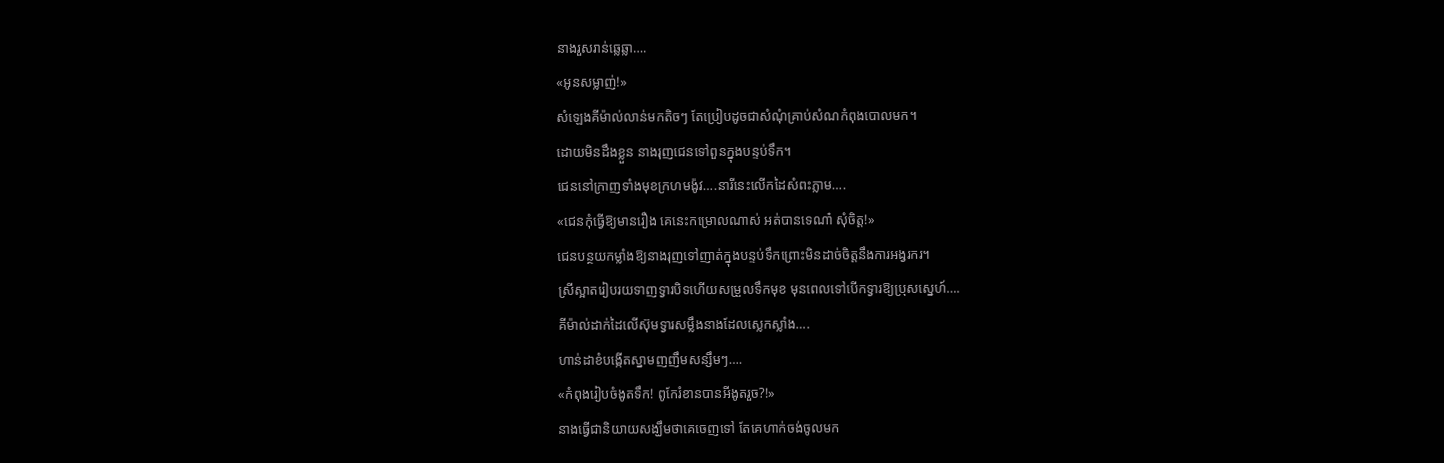នាងរួសរាន់ឆ្លេឆ្លា….
«អូនសម្លាញ់!»
សំឡេងគីម៉ាល់លាន់មកតិចៗ តែប្រៀបដូចជាសំណុំគ្រាប់សំណកំពុងបោលមក។
ដោយមិនដឹងខ្លួន នាងរុញជេនទៅពួនក្នុងបន្ទប់ទឹក។
ជេននៅក្រាញទាំងមុខក្រហមង៉ូវ….នារីនេះលើកដៃសំពះភ្លាម….
«ជេនកុំធ្វើឱ្យមានរឿង គេនេះកម្រោលណាស់ អត់បានទេណា៎ សុំចិត្ត!»
ជេនបន្ថយកម្លាំងឱ្យនាងរុញទៅញាត់ក្នុងបន្ទប់ទឹកព្រោះមិនដាច់ចិត្តនឹងការអង្វរករ។
ស្រីស្អាតរៀបរយទាញទ្វារបិទហើយសម្រួលទឹកមុខ មុនពេលទៅបើកទ្វារឱ្យប្រុសស្នេហ៍….
គីម៉ាល់ដាក់ដៃលើស៊ុមទ្វារសម្លឹងនាងដែលស្លេកស្លាំង….
ហាន់ដាខំបង្កើតស្នាមញញឹមសន្សឹមៗ….
«កំពុងរៀបចំងូតទឹក! ពូកែរំខានបានអីងូតរួច?!»
នាងធ្វើជានិយាយសង្ឃឹមថាគេចេញទៅ តែគេហាក់ចង់ចូលមក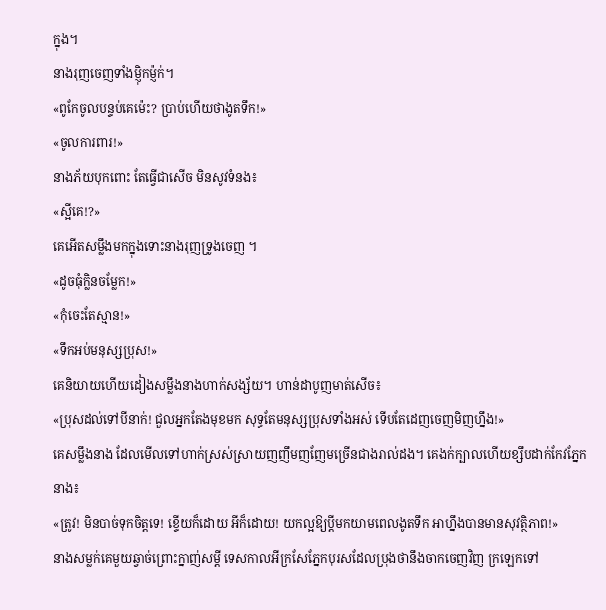ក្នុង។
នាងរុញចេញទាំងម្ញ៉ិកម្ញ៉ក់។
«ពូកែចូលបន្ទប់គេម៉េះ? ប្រាប់ហើយថាងូតទឹក!»
«ចូលការពារ!»
នាងភ័យបុកពោះ តែធ្វើជាសើច មិនសូវទំនង៖
«ស្អីគេ!?»
គេអើតសម្លឹងមកក្នុងទោះនាងរុញទ្រូងចេញ ។
«ដូចធុំក្លិនចម្លែក!»
«កុំចេះតែស្មាន!»
«ទឹកអប់មនុស្សប្រុស!»
គេនិយាយហើយដៀងសម្លឹងនាងហាក់សង្ស័យ។ ហាន់ដាបូញមាត់សើច៖
«ប្រុសដល់ទៅបីនាក់! ជួលអ្នកតែងមុខមក សុទ្ធតែមនុស្សប្រុសទាំងអស់ ទើបតែដេញចេញមិញហ្នឹង!»
គេសម្លឹងនាង ដែលមើលទៅហាក់ស្រស់ស្រាយញញឹមញញែមច្រើនជាងរាល់ដង។ គេងក់ក្បាលហើយខ្សឹបដាក់កែវភ្នែកនាង៖
«ត្រូវ! មិនបាច់ទុកចិត្តទេ! ខ្ទើយក៏ដោយ អីក៏ដោយ! យកល្អឱ្យប្តីមកយាមពេលងូតទឹក អាហ្នឹងបានមានសុវត្ថិភាព!»
នាងសម្លក់គេមួយឆ្វាច់ព្រោះក្នាញ់សម្តី ទេសកាលអីក្រសែភ្នែកបុរសដែលប្រុងថានឹងចាកចេញវិញ ក្រឡេកទៅ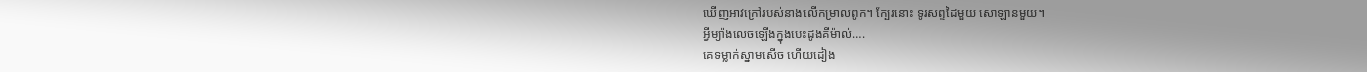ឃើញអាវក្រៅរបស់នាងលើកម្រាលពូក។ ក្បែរនោះ ទូរសព្ទដៃមួយ សោឡានមួយ។
អ្វីម្យ៉ាងលេចឡើងក្នុងបេះដូងគីម៉ាល់….
គេទម្លាក់ស្នាមសើច ហើយដៀង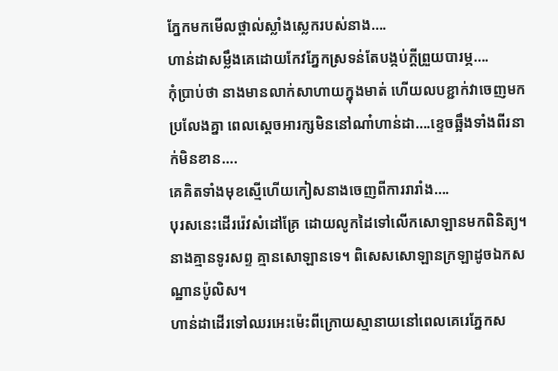ភ្នែកមកមើលថ្ពាល់ស្លាំងស្លេករបស់នាង….
ហាន់ដាសម្លឹងគេដោយកែវភ្នែកស្រទន់តែបង្កប់ក្តីព្រួយបារម្ភ….
កុំប្រាប់ថា នាងមានលាក់សាហាយក្នុងមាត់ ហើយលបខ្ជាក់វាចេញមកប្រលែងគ្នា ពេលស្តេចអារក្សមិននៅណា៎ហាន់ដា….ខ្ទេចឆ្អឹងទាំងពីរនាក់មិនខាន….
គេគិតទាំងមុខស្មើហើយកៀសនាងចេញពីការរារាំង….
បុរសនេះដើររ៉េវសំដៅគ្រែ ដោយលូកដៃទៅលើកសោឡានមកពិនិត្យ។
នាងគ្មានទូរសព្ទ គ្មានសោឡានទេ។ ពិសេសសោឡានក្រឡាដូចឯកសណ្ឋានប៉ូលិស។
ហាន់ដាដើរទៅឈរអេះម៉េះពីក្រោយស្មានាយនៅពេលគេរេភ្នែកស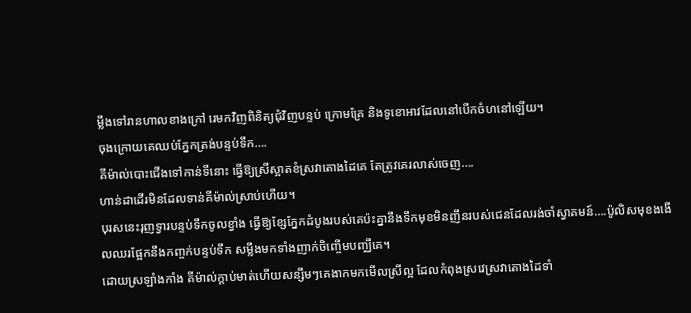ម្លឹងទៅរានហាលខាងក្រៅ រេមកវិញពិនិត្យជុំវិញបន្ទប់ ក្រោមគ្រែ និងទូខោអាវដែលនៅបើកចំហនៅឡើយ។
ចុងក្រោយគេឈប់ភ្នែកត្រង់បន្ទប់ទឹក….
គីម៉ាល់បោះជើងទៅកាន់ទីនោះ ធ្វើឱ្យស្រីស្អាតខំស្រវាតោងដៃគេ តែត្រូវគេរលាស់ចេញ….
ហាន់ដាដើរមិនដែលទាន់គីម៉ាល់ស្រាប់ហើយ។
បុរសនេះរុញទ្វារបន្ទប់ទឹកចូលខ្វាំង ធ្វើឱ្យខ្សែភ្នែកដំបូងរបស់គេប៉ះគ្នានឹងទឹកមុខមិនញឹនរបស់ជេនដែលរង់ចាំស្វាគមន៍….ប៉ូលិសមុខងងើលឈរផ្អែកនឹងកញ្ចក់បន្ទប់ទឹក សម្លឹងមកទាំងញាក់ចិញ្ចើមបញ្ឈឺគេ។
ដោយស្រឡាំងកាំង គីម៉ាល់ក្តាប់មាត់ហើយសន្សឹមៗគេងាកមកមើលស្រីល្អ ដែលកំពុងស្រវេស្រវាតោងដៃទាំ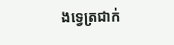ងទ្វេត្រជាក់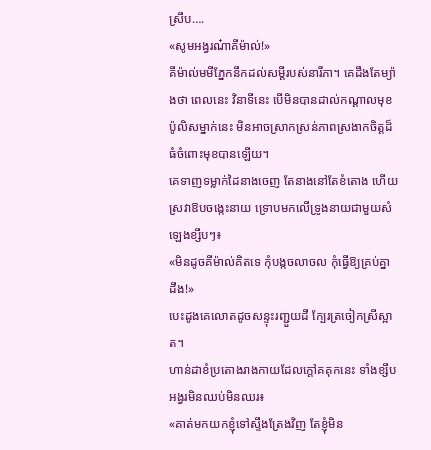ស្រឹប….
«សូមអង្វរណ៎ាគីម៉ាល់!»
គីម៉ាល់មមីភ្នែកនឹកដល់សម្តីរបស់នារីភា។ គេដឹងតែម្យ៉ាងថា ពេលនេះ វិនាទីនេះ បើមិនបានដាល់កណ្តាលមុខប៉ូលិសម្នាក់នេះ មិនអាចស្រាកស្រន់ភាពស្រងាកចិត្តដ៏ធំចំពោះមុខបានឡើយ។
គេទាញទម្លាក់ដៃនាងចេញ តែនាងនៅតែខំតោង ហើយស្រវាឱបចង្កេះនាយ ទ្រោបមកលើទ្រូងនាយជាមួយសំឡេងខ្សឹបៗ៖
«មិនដូចគីម៉ាល់គិតទេ កុំបង្កចលាចល កុំធ្វើឱ្យគ្រប់គ្នាដឹង!»
បេះដូងគេលោតដូចសន្ទុះរញ្ជួយដី ក្បែរត្រចៀកស្រីស្អាត។
ហាន់ដាខំប្រតោងរាងកាយដែលក្តៅគគុកនេះ ទាំងខ្សឹបអង្វរមិនឈប់មិនឈរ៖
«គាត់មកយកខ្ញុំទៅស្ទឹងត្រែងវិញ តែខ្ញុំមិន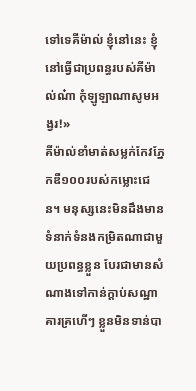ទៅទេគីម៉ាល់ ខ្ញុំនៅនេះ ខ្ញុំនៅធ្វើជាប្រពន្ធរបស់គីម៉ាល់ណ៎ា កុំឡូឡាណាសូមអង្វរ!»
គីម៉ាល់ខាំមាត់សម្លក់កែវភ្នែកឌឺ១០០របស់កម្លោះជេន។ មនុស្សនេះមិនដឹងមានទំនាក់ទំនងកម្រិតណាជាមួយប្រពន្ធខ្លួន បែរជាមានសំណាងទៅកាន់ក្តាប់សណ្ឋាគារគ្រហើៗ ខ្លួនមិនទាន់បា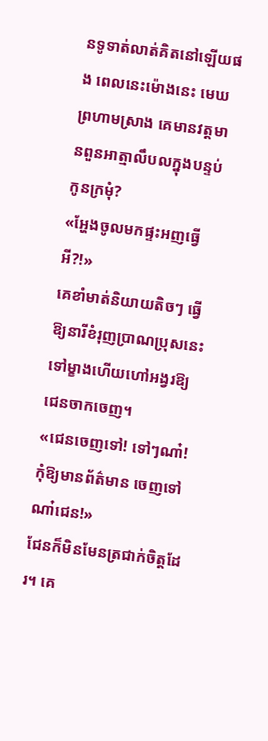នទូទាត់លាត់គិតនៅឡើយផង ពេលនេះម៉ោងនេះ មេឃព្រហាមស្រាង គេមានវត្តមានពួនអាត្មាលឹបលក្នុងបន្ទប់កូនក្រមុំ?
«អ្ហែងចូលមកផ្ទះអញធ្វើអី?!»
គេខាំមាត់និយាយតិចៗ ធ្វើឱ្យនារីខំរុញប្រាណប្រុសនេះទៅម្ខាងហើយហៅអង្វរឱ្យជេនចាកចេញ។
«ជេនចេញទៅ! ទៅៗណា៎! កុំឱ្យមានព័ត៌មាន ចេញទៅណា៎ជេន!»
ជែនក៏មិនមែនត្រជាក់ចិត្តដែរ។ គេ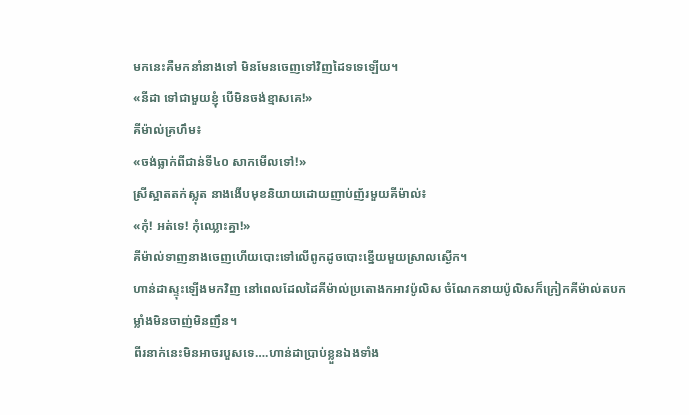មកនេះគឺមកនាំនាងទៅ មិនមែនចេញទៅវិញដៃទទេឡើយ។
«នីដា ទៅជាមួយខ្ញុំ បើមិនចង់ខ្មាសគេ!»
គីម៉ាល់គ្រហឹម៖
«ចង់ធ្លាក់ពីជាន់ទី៤០ សាកមើលទៅ!»
ស្រីស្អាតតក់ស្លុត នាងងើបមុខនិយាយដោយញាប់ញ័រមួយគីម៉ាល់៖
«កុំ! អត់ទេ! កុំឈ្លោះគ្នា!»
គីម៉ាល់ទាញនាងចេញហើយបោះទៅលើពូកដូចបោះខ្នើយមួយស្រាលស្ងើក។
ហាន់ដាស្ទុះឡើងមកវិញ នៅពេលដែលដៃគីម៉ាល់ប្រតោងកអាវប៉ូលិស ចំណែកនាយប៉ូលិសក៏ក្រៀកគីម៉ាល់តបកម្លាំងមិនចាញ់មិនញឹន។
ពីរនាក់នេះមិនអាចរបួសទេ….ហាន់ដាប្រាប់ខ្លួនឯងទាំង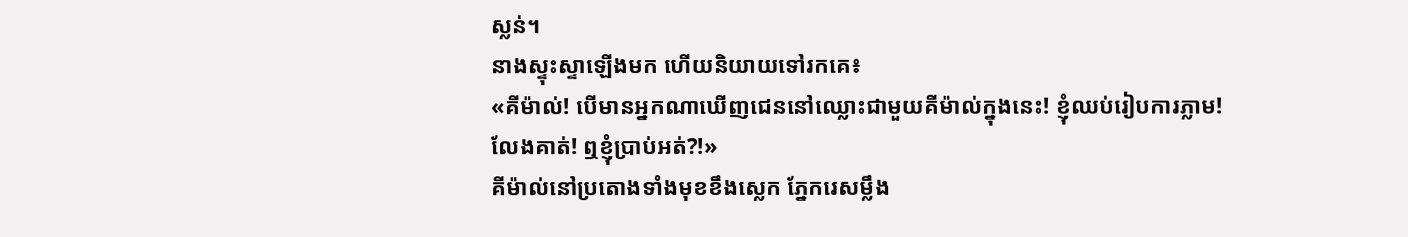ស្លន់។
នាងស្ទុះស្ទាឡើងមក ហើយនិយាយទៅរកគេ៖
«គីម៉ាល់! បើមានអ្នកណាឃើញជេននៅឈ្លោះជាមួយគីម៉ាល់ក្នុងនេះ! ខ្ញុំឈប់រៀបការភ្លាម! លែងគាត់! ឮខ្ញុំប្រាប់អត់?!»
គីម៉ាល់នៅប្រតោងទាំងមុខខឹងស្លេក ភ្នែករេសម្លឹង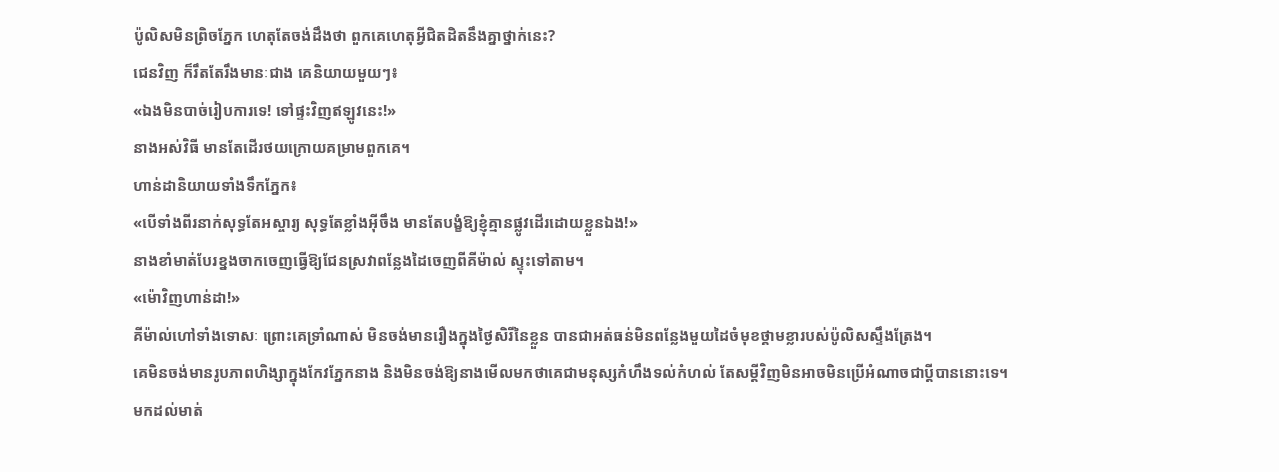ប៉ូលិសមិនព្រិចភ្នែក ហេតុតែចង់ដឹងថា ពួកគេហេតុអ្វីជិតដិតនឹងគ្នាថ្នាក់នេះ?
ជេនវិញ ក៏រឹតតែរឹងមានៈជាង គេនិយាយមួយៗ៖
«ឯងមិនបាច់រៀបការទេ! ទៅផ្ទះវិញឥឡូវនេះ!»
នាងអស់វិធី មានតែដើរថយក្រោយគម្រាមពួកគេ។
ហាន់ដានិយាយទាំងទឹកភ្នែក៖
«បើទាំងពីរនាក់សុទ្ធតែអស្ចារ្យ សុទ្ធតែខ្លាំងអ៊ីចឹង មានតែបង្ខំឱ្យខ្ញុំគ្មានផ្លូវដើរដោយខ្លួនឯង!»
នាងខាំមាត់បែរខ្នងចាកចេញធ្វើឱ្យជែនស្រវាពន្លែងដៃចេញពីគីម៉ាល់ ស្ទុះទៅតាម។
«ម៉ោវិញហាន់ដា!»
គីម៉ាល់ហៅទាំងទោសៈ ព្រោះគេទ្រាំណាស់ មិនចង់មានរឿងក្នុងថ្ងៃសិរីនៃខ្លួន បានជាអត់ធន់មិនពន្លែងមួយដៃចំមុខថ្គាមខ្លារបស់ប៉ូលិសស្ទឹងត្រែង។
គេមិនចង់មានរូបភាពហិង្សាក្នុងកែវភ្នែកនាង និងមិនចង់ឱ្យនាងមើលមកថាគេជាមនុស្សកំហឹងទល់កំហល់ តែសម្តីវិញមិនអាចមិនប្រើអំណាចជាប្តីបាននោះទេ។
មកដល់មាត់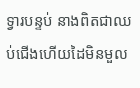ទ្វារបន្ទប់ នាងពិតជាឈប់ជើងហើយដៃមិនមួល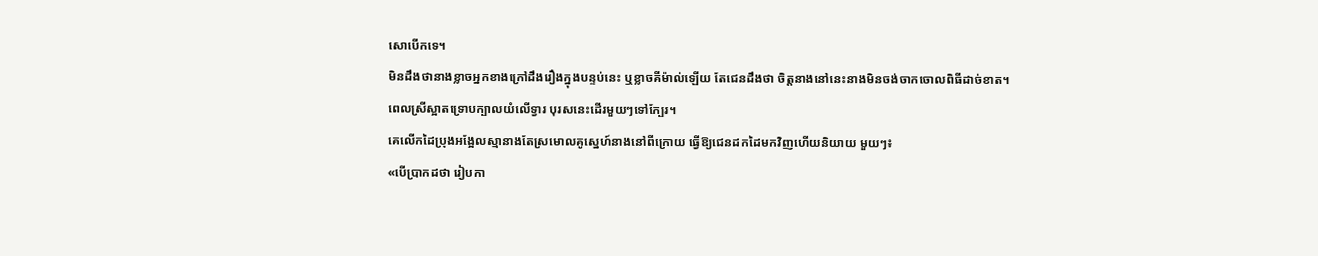សោបើកទេ។
មិនដឹងថានាងខ្លាចអ្នកខាងក្រៅដឹងរឿងក្នុងបន្ទប់នេះ ឬខ្លាចគីម៉ាល់ឡើយ តែជេនដឹងថា ចិត្តនាងនៅនេះនាងមិនចង់ចាកចោលពិធីដាច់ខាត។
ពេលស្រីស្អាតទ្រោបក្បាលយំលើទ្វារ បុរសនេះដើរមួយៗទៅក្បែរ។
គេលើកដៃប្រុងអង្អែលស្មានាងតែស្រមោលគូស្នេហ៍នាងនៅពីក្រោយ ធ្វើឱ្យជេនដកដៃមកវិញហើយនិយាយ មួយៗ៖
«បើប្រាកដថា រៀបកា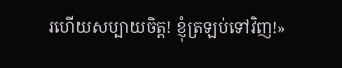រហើយសប្បាយចិត្ត! ខ្ញុំត្រឡប់ទៅវិញ!»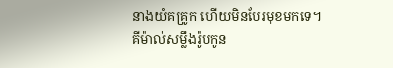នាងយំគគ្រូក ហើយមិនបែរមុខមកទេ។
គីម៉ាល់សម្លឹងរ៉ូបកូន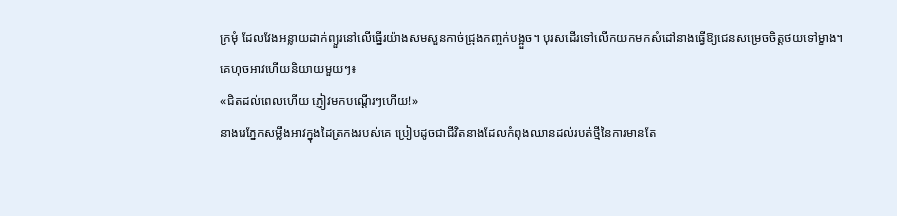ក្រមុំ ដែលវែងអន្លាយដាក់ព្យួរនៅលើធ្នើរយ៉ាងសមសួនកាច់ជ្រុងកញ្ចក់បង្អួច។ បុរសដើរទៅលើកយកមកសំដៅនាងធ្វើឱ្យជេនសម្រេចចិត្តថយទៅម្ខាង។
គេហុចអាវហើយនិយាយមួយៗ៖
«ជិតដល់ពេលហើយ ភ្ញៀវមកបណ្តើរៗហើយ!»
នាងរេភ្នែកសម្លឹងអាវក្នុងដៃត្រកងរបស់គេ ប្រៀបដូចជាជីវិតនាងដែលកំពុងឈានដល់របត់ថ្មីនៃការមានតែ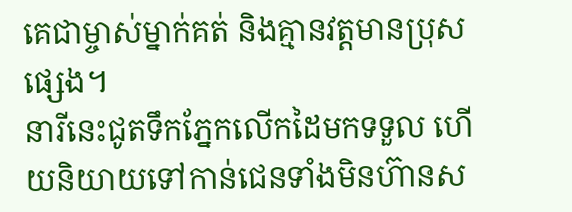គេជាម្ចាស់ម្នាក់គត់ និងគ្មានវត្តមានប្រុសផ្សេង។
នារីនេះជូតទឹកភ្នែកលើកដៃមកទទួល ហើយនិយាយទៅកាន់ជេនទាំងមិនហ៊ានស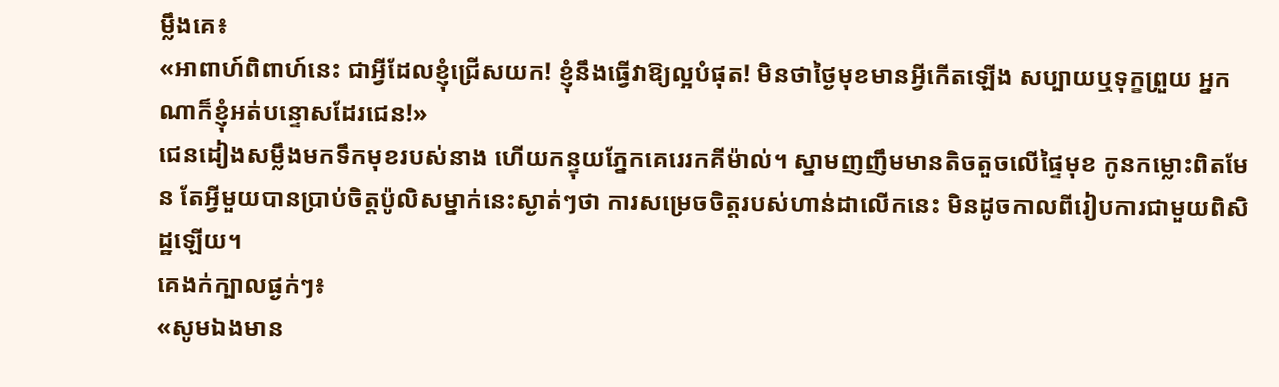ម្លឹងគេ៖
«អាពាហ៍ពិពាហ៍នេះ ជាអ្វីដែលខ្ញុំជ្រើសយក! ខ្ញុំនឹងធ្វើវាឱ្យល្អបំផុត! មិនថាថ្ងៃមុខមានអ្វីកើតឡើង សប្បាយឬទុក្ខព្រួយ អ្នកណាក៏ខ្ញុំអត់បន្ទោសដែរជេន!»
ជេនដៀងសម្លឹងមកទឹកមុខរបស់នាង ហើយកន្ទុយភ្នែកគេរេរកគីម៉ាល់។ ស្នាមញញឹមមានតិចតួចលើផ្ទៃមុខ កូនកម្លោះពិតមែន តែអ្វីមួយបានប្រាប់ចិត្តប៉ូលិសម្នាក់នេះស្ងាត់ៗថា ការសម្រេចចិត្តរបស់ហាន់ដាលើកនេះ មិនដូចកាលពីរៀបការជាមួយពិសិដ្ឋឡើយ។
គេងក់ក្បាលផ្ងក់ៗ៖
«សូមឯងមាន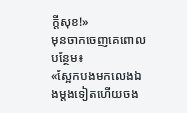ក្តីសុខ!»
មុនចាកចេញគេពោលបន្ថែម៖
«ស្អែកបងមកលេងឯងម្តងទៀតហើយចង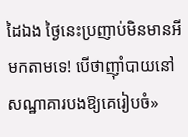ដៃឯង ថ្ងៃនេះប្រញាប់មិនមានអីមកតាមទេ! បើថាញ៉ាំបាយនៅសណ្ឋាគារបងឱ្យគេរៀបចំ»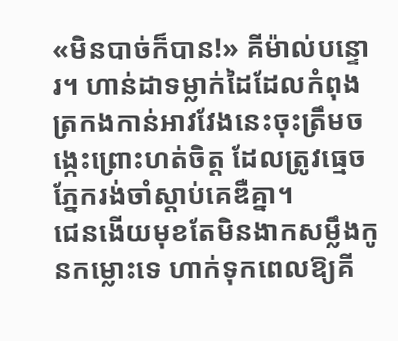«មិនបាច់ក៏បាន!» គីម៉ាល់បន្ទោរ។ ហាន់ដាទម្លាក់ដៃដែលកំពុងត្រកងកាន់អាវវែងនេះចុះត្រឹមចង្កេះព្រោះហត់ចិត្ត ដែលត្រូវធ្មេចភ្នែករង់ចាំស្តាប់គេឌឺគ្នា។
ជេនងើយមុខតែមិនងាកសម្លឹងកូនកម្លោះទេ ហាក់ទុកពេលឱ្យគី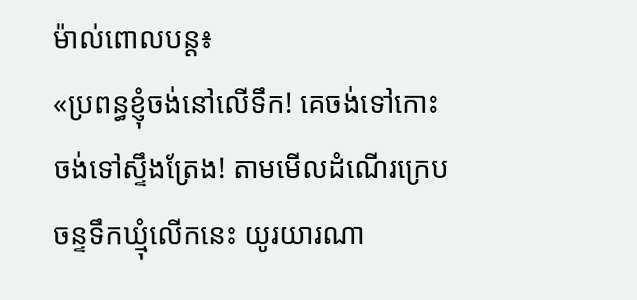ម៉ាល់ពោលបន្ត៖
«ប្រពន្ធខ្ញុំចង់នៅលើទឹក! គេចង់ទៅកោះ ចង់ទៅស្ទឹងត្រែង! តាមមើលដំណើរក្រេបចន្ទទឹកឃ្មុំលើកនេះ យូរយារណា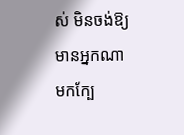ស់ មិនចង់ឱ្យមានអ្នកណាមកក្បែ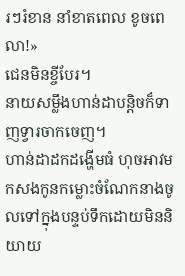រៗរំខាន នាំខាតពេល ខូចពេលា!»
ជេនមិនខ្ចីបែរ។
នាយសម្លឹងហាន់ដាបន្តិចក៏ទាញទ្វារចាកចេញ។
ហាន់ដាដកដង្ហើមធំ ហុចអាវមកសងកូនកម្លោះចំណែកនាងចូលទៅក្នុងបន្ទប់ទឹកដោយមិននិយាយ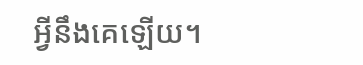អ្វីនឹងគេឡើយ។